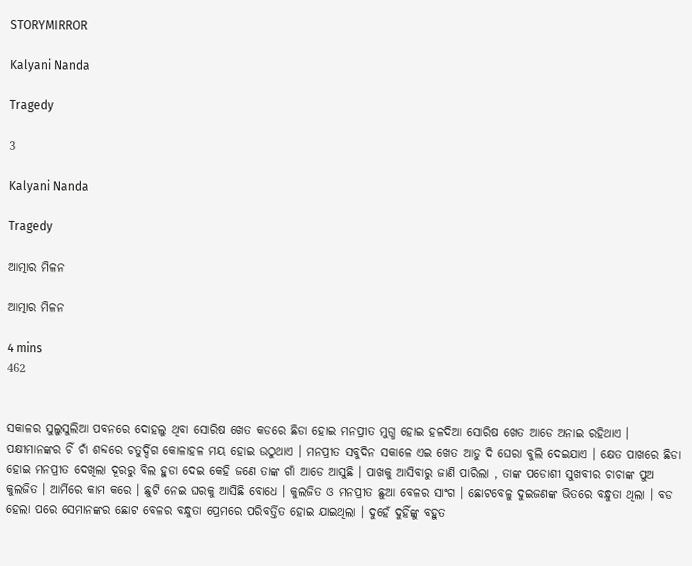STORYMIRROR

Kalyani Nanda

Tragedy

3

Kalyani Nanda

Tragedy

ଆତ୍ମାର ମିଳନ

ଆତ୍ମାର ମିଳନ

4 mins
462


ସକାଳର ସୁଲୁସୁଲିଆ ପବନରେ ଦୋହଲୁ ଥିବା ସୋରିଷ ଖେତ କଡରେ ଛିଡା ହୋଇ ମନପ୍ରୀତ ମୁଗ୍ଧ ହୋଇ ହଳଦିଆ ସୋରିଷ ଖେତ ଆଡେ ଅନାଇ ରହିଥାଏ । ପକ୍ଷୀମାନଙ୍କର ଚିଁ ଚାଁ ଶବ୍ଦରେ ଚତୁର୍ଦ୍ଦିଗ କୋଳାହଳ ମୟ ହୋଇ ଉଠୁଥାଏ । ମନପ୍ରୀତ ସବୁଦିନ ସକାଳେ ଏଇ ଖେତ ଆଡୁ ଦି ଘେରା ବୁଲି ଦେଇଯାଏ । କ୍ଷେତ ପାଖରେ ଛିଡା ହୋଇ ମନପ୍ରୀତ ଦେଖିଲା ଦୂରରୁ ବିଲ ହୁଡା ଦେଇ କେହି ଜଣେ ତାଙ୍କ ଗାଁ ଆଡେ ଆସୁଛି । ପାଖକୁ ଆସିବାରୁ ଜାଣି ପାରିଲା , ତାଙ୍କ ପଡୋଶୀ ସୁଖବୀର ଚାଚାଙ୍କ ପୁଅ କୁଲଜିତ । ଆର୍ମିରେ କାମ କରେ । ଛୁଟି ନେଇ ଘରକୁ ଆସିଛି ବୋଧେ । କୁଲଜିତ ଓ ମନପ୍ରୀତ ଛୁଆ ବେଳର ସାଂଗ । ଛୋଟବେଳୁ ଦୁଇଜଣଙ୍କ ଭିତରେ ବନ୍ଧୁତା ଥିଲା । ବଡ ହେଲା ପରେ ସେମାନଙ୍କର ଛୋଟ ବେଳର ବନ୍ଧୁତା ପ୍ରେମରେ ପରିବର୍ତ୍ତିତ ହୋଇ ଯାଇଥିଲା । ଦୁହେଁ ଦୁହିଁଙ୍କୁ ବହୁତ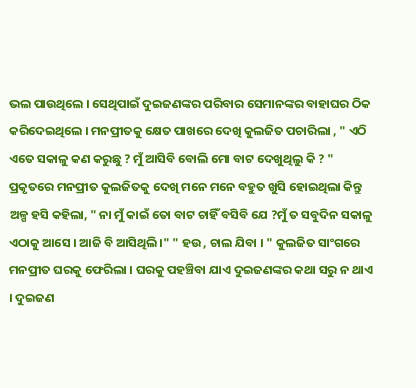ଭଲ ପାଉଥିଲେ । ସେଥିପାଇଁ ଦୁଇଜଣଙ୍କର ପରିବାର ସେମାନଙ୍କର ବାହାଘର ଠିକ କରିଦେଇଥିଲେ । ମନପ୍ରୀତକୁ କ୍ଷେତ ପାଖରେ ଦେଖି କୁଲଜିତ ପଚାରିଲା , " ଏଠି ଏତେ ସକାଳୁ କଣ କରୁଛୁ ? ମୁଁ ଆସିବି ବୋଲି ମୋ ବାଟ ଦେଖୁଥିଲୁ କି ? " ପ୍ରକୃତରେ ମନପ୍ରୀତ କୁଲଜିତକୁ ଦେଖି ମନେ ମନେ ବହୁତ ଖୁସି ହୋଇଥିଲା କିନ୍ତୁ ଅଳ୍ପ ହସି କହିଲା, " ନା ମୁଁ କାଇଁ ତୋ ବାଟ ଚାହିଁ ବସିବି ଯେ ?ମୁଁ ତ ସବୁଦିନ ସକାଳୁ ଏଠାକୁ ଆସେ । ଆଜି ବି ଆସିଥିଲି ।" " ହଉ , ଚାଲ ଯିବା । " କୁଲଜିତ ସାଂଗରେ ମନପ୍ରୀତ ଘରକୁ ଫେରିଲା । ଘରକୁ ପହଞ୍ଚିବା ଯାଏ ଦୁଇଜଣଙ୍କର କଥା ସରୁ ନ ଥାଏ । ଦୁଇଜଣ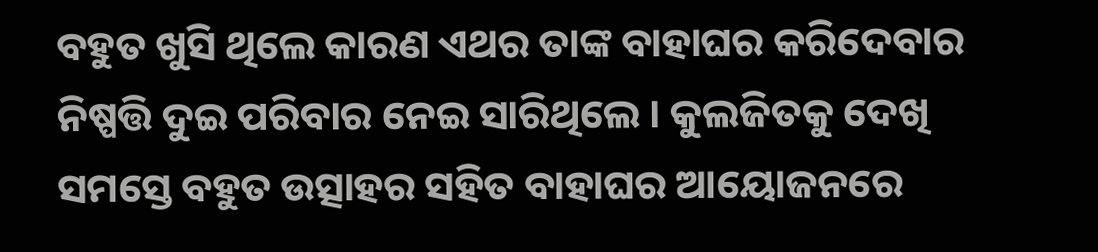ବହୁତ ଖୁସି ଥିଲେ କାରଣ ଏଥର ତାଙ୍କ ବାହାଘର କରିଦେବାର ନିଷ୍ପତ୍ତି ଦୁଇ ପରିବାର ନେଇ ସାରିଥିଲେ । କୁଲଜିତକୁ ଦେଖି ସମସ୍ତେ ବହୁତ ଉତ୍ସାହର ସହିତ ବାହାଘର ଆୟୋଜନରେ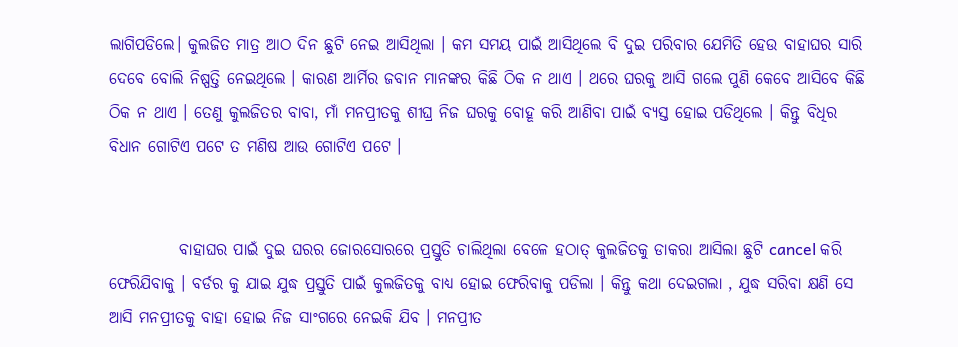ଲାଗିପଡିଲେ। କୁଲଜିତ ମାତ୍ର ଆଠ ଦିନ ଛୁଟି ନେଇ ଆସିଥିଲା । କମ ସମୟ ପାଇଁ ଆସିଥିଲେ ବି ଦୁଇ ପରିବାର ଯେମିତି ହେଉ ବାହାଘର ସାରି ଦେବେ ବୋଲି ନିଷ୍ପତ୍ତି ନେଇଥିଲେ । କାରଣ ଆର୍ମିର ଜବାନ ମାନଙ୍କର କିଛି ଠିକ ନ ଥାଏ । ଥରେ ଘରକୁ ଆସି ଗଲେ ପୁଣି କେବେ ଆସିବେ କିଛି ଠିକ ନ ଥାଏ । ତେଣୁ କୁଲଜିତର ବାବା, ମାଁ ମନପ୍ରୀତକୁ ଶୀଘ୍ର ନିଜ ଘରକୁ ବୋହୂ କରି ଆଣିବା ପାଇଁ ବ୍ଯସ୍ତ ହୋଇ ପଡିଥିଲେ । କିନ୍ତୁ ବିଧିର ବିଧାନ ଗୋଟିଏ ପଟେ ତ ମଣିଷ ଆଉ ଗୋଟିଏ ପଟେ ।


           ବାହାଘର ପାଇଁ ଦୁଇ ଘରର ଜୋରସୋରରେ ପ୍ରସ୍ତୁତି ଚାଲିଥିଲା ବେଳେ ହଠାତ୍ କୁଲଜିତକୁ ଡାକରା ଆସିଲା ଛୁଟି cancel କରି ଫେରିଯିବାକୁ । ବର୍ଡର କୁ ଯାଇ ଯୁଦ୍ଧ ପ୍ରସ୍ତୁତି ପାଇଁ କୁଲଜିତକୁ ବାଧ୍ଯ ହୋଇ ଫେରିବାକୁ ପଡିଲା । କିନ୍ତୁ କଥା ଦେଇଗଲା , ଯୁଦ୍ଧ ସରିବା କ୍ଷଣି ସେ ଆସି ମନପ୍ରୀତକୁ ବାହା ହୋଇ ନିଜ ସାଂଗରେ ନେଇକି ଯିବ । ମନପ୍ରୀତ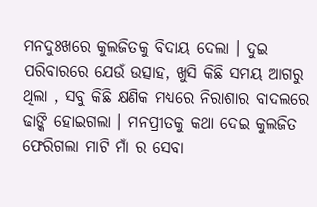ମନଦୁଃଖରେ କୁଲଜିତକୁ ବିଦାୟ ଦେଲା । ଦୁଇ ପରିବାରରେ ଯେଉଁ ଉତ୍ସାହ, ଖୁସି କିଛି ସମୟ ଆଗରୁ ଥିଲା , ସବୁ କିଛି କ୍ଷଣିକ ମଧ୍ଯରେ ନିରାଶାର ବାଦଲରେ ଢାଙ୍କି ହୋଇଗଲା । ମନପ୍ରୀତକୁ କଥା ଦେଇ କୁଲଜିତ ଫେରିଗଲା ମାଟି ମାଁ ର ସେବା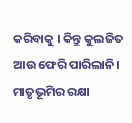କରିବାକୁ । କିନ୍ତୁ କୁଲଜିତ ଆଉ ଫେରି ପାରିଲାନି। ମାତୃଭୂମିର ରକ୍ଷା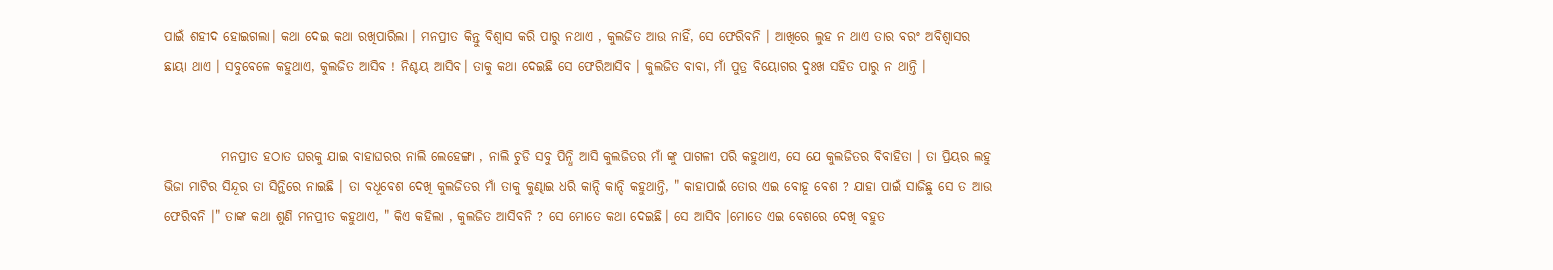ପାଇଁ ଶହୀଦ ହୋଇଗଲା। କଥା ଦେଇ କଥା ରଖିପାରିଲା । ମନପ୍ରୀତ କିନ୍ତୁ ବିଶ୍ବାସ କରି ପାରୁ ନଥାଏ , କୁଲଜିତ ଆଉ ନାହିଁ, ସେ ଫେରିବନି । ଆଖିରେ ଲୁହ ନ ଥାଏ ତାର ବରଂ ଅବିଶ୍ବାସର ଛାୟା ଥାଏ । ସବୁବେଳେ କହୁଥାଏ, କୁଲଜିତ ଆସିବ ! ନିଶ୍ଚୟ ଆସିବ। ତାକୁ କଥା ଦେଇଛି ସେ ଫେରିଆସିବ । କୁଲଜିତ ବାବା, ମାଁ ପୁତ୍ର ବିୟୋଗର ଦୁଃଖ ସହିତ ପାରୁ ନ ଥାନ୍ତି ।


           ମନପ୍ରୀତ ହଠାତ ଘରକୁ ଯାଇ ବାହାଘରର ନାଲି ଲେହେଙ୍ଗା , ନାଲି ଚୁଡି ସବୁ ପିନ୍ଧି ଆସି କୁଲଜିତର ମାଁ ଙ୍କୁ ପାଗଳୀ ପରି କହୁଥାଏ, ସେ ଯେ କୁଲଜିତର ବିବାହିତା । ତା ପ୍ରିୟର ଲହୁ ଭିଜା ମାଟିର ସିନ୍ଦୂର ତା ସିନ୍ଥିରେ ନାଇଛି । ତା ବଧୂବେଶ ଦେଖି କୁଲଜିତର ମାଁ ତାକୁ କୁଣ୍ଢାଇ ଧରି କାନ୍ଦି କାନ୍ଦି କହୁଥାନ୍ତି, " କାହାପାଇଁ ତୋର ଏଇ ବୋହୂ ବେଶ ? ଯାହା ପାଇଁ ସାଜିଛୁ ସେ ତ ଆଉ ଫେରିବନି ।" ତାଙ୍କ କଥା ଶୁଣି ମନପ୍ରୀତ କହୁଥାଏ, " କିଏ କହିଲା , କୁଲଜିତ ଆସିବନି ? ସେ ମୋତେ କଥା ଦେଇଛି। ସେ ଆସିବ ।ମୋତେ ଏଇ ବେଶରେ ଦେଖି ବହୁତ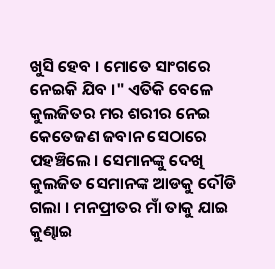ଖୁସି ହେବ । ମୋତେ ସାଂଗରେ ନେଇକି ଯିବ ।" ଏତିକି ବେଳେ କୁଲଜିତର ମର ଶରୀର ନେଇ କେତେଜଣ ଜବାନ ସେଠାରେ ପହଞ୍ଚିଲେ । ସେମାନଙ୍କୁ ଦେଖି କୁଲଜିତ ସେମାନଙ୍କ ଆଡକୁ ଦୌଡି ଗଲା । ମନପ୍ରୀତର ମାଁ ତାକୁ ଯାଇ କୁଣ୍ଢାଇ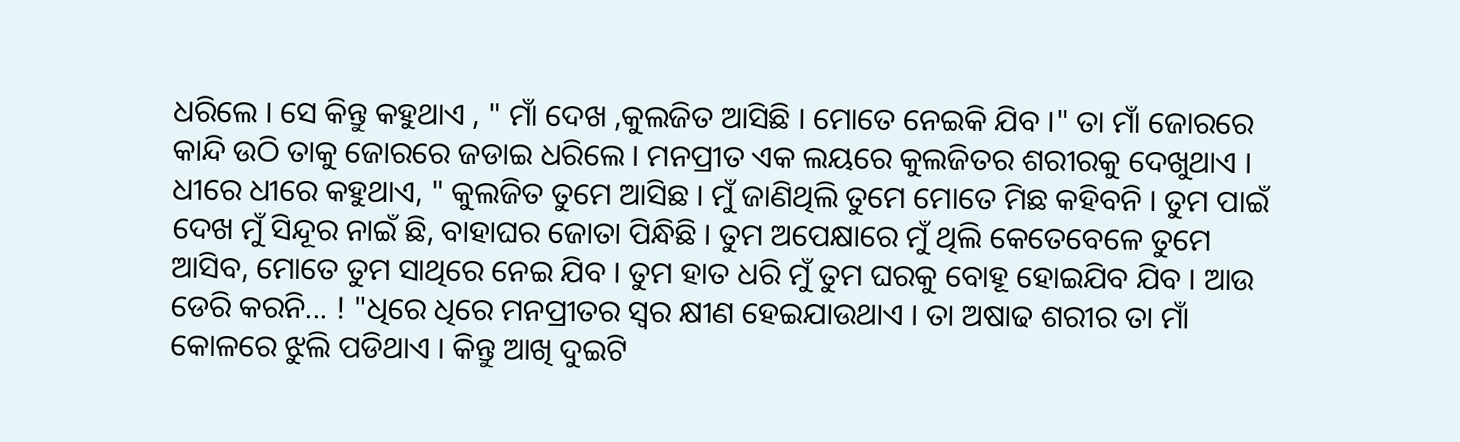ଧରିଲେ । ସେ କିନ୍ତୁ କହୁଥାଏ , " ମାଁ ଦେଖ ,କୁଲଜିତ ଆସିଛି । ମୋତେ ନେଇକି ଯିବ ।" ତା ମାଁ ଜୋରରେ କାନ୍ଦି ଉଠି ତାକୁ ଜୋରରେ ଜଡାଇ ଧରିଲେ । ମନପ୍ରୀତ ଏକ ଲୟରେ କୁଲଜିତର ଶରୀରକୁ ଦେଖୁଥାଏ । ଧୀରେ ଧୀରେ କହୁଥାଏ, " କୁଲଜିତ ତୁମେ ଆସିଛ । ମୁଁ ଜାଣିଥିଲି ତୁମେ ମୋତେ ମିଛ କହିବନି । ତୁମ ପାଇଁ ଦେଖ ମୁଁ ସିନ୍ଦୂର ନାଇଁ ଛି, ବାହାଘର ଜୋତା ପିନ୍ଧିଛି । ତୁମ ଅପେକ୍ଷାରେ ମୁଁ ଥିଲି କେତେବେଳେ ତୁମେ ଆସିବ, ମୋତେ ତୁମ ସାଥିରେ ନେଇ ଯିବ । ତୁମ ହାତ ଧରି ମୁଁ ତୁମ ଘରକୁ ବୋହୂ ହୋଇଯିବ ଯିବ । ଆଉ ଡେରି କରନି... ! "ଧିରେ ଧିରେ ମନପ୍ରୀତର ସ୍ବର କ୍ଷୀଣ ହେଇଯାଉଥାଏ । ତା ଅଷାଢ ଶରୀର ତା ମାଁ କୋଳରେ ଝୁଲି ପଡିଥାଏ । କିନ୍ତୁ ଆଖି ଦୁଇଟି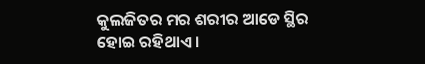କୁଲଜିତର ମର ଶରୀର ଆଡେ ସ୍ଥିର ହୋଇ ରହିଥାଏ ।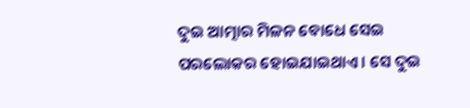ଦୁଇ ଆତ୍ମାର ମିଳନ ବୋଧେ ସେଇ ପରଲୋକର ହୋଇଯାଇଥାଏ । ସେ ଦୁଇ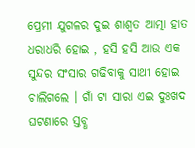ପ୍ରେମୀ ଯୁଗଳର ଦୁଇ ଶାଶ୍ବତ ଆତ୍ମା ହାତ ଧରାଧରି ହୋଇ , ହସି ହସି ଆଉ ଏକ ସୁନ୍ଦର ସଂସାର ଗଢିବାକୁ ସାଥୀ ହୋଇ ଚାଲିଗଲେ । ଗାଁ ଟା ସାରା ଏଇ ଦୁଃଖଦ ଘଟଣାରେ ସ୍ତବ୍ଧ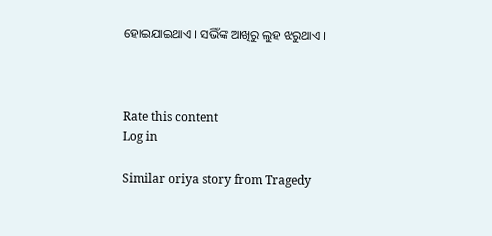ହୋଇଯାଇଥାଏ । ସଭିଁଙ୍କ ଆଖିରୁ ଲୁହ ଝରୁଥାଏ ।



Rate this content
Log in

Similar oriya story from Tragedy